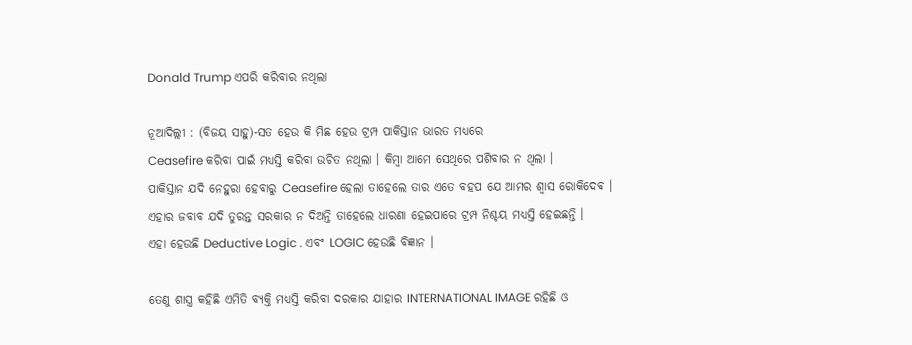Donald Trump ଏପରି କରିବାର ନଥିଲା

ନୂଆଦିଲ୍ଲୀ : (ବିଜୟ ସାହୁ)-ସତ ହେଉ କି ମିଛ ହେଉ ଟ୍ରମ୍ପ ପାକିସ୍ତାନ ଭାରତ ମଧ୍ୟରେ
Ceasefire କରିବା ପାଇଁ ମଧ୍ୟସ୍ତି କରିବା ଉଚିତ ନଥିଲା । କିମ୍ବା ଆମେ ସେଥିରେ ପଶିବାର ନ ଥିଲା ।
ପାକିସ୍ତାନ ଯଦି ନେହୁରା ହେବାରୁ Ceasefire ହେଲା ତାହେଲେ ତାର ଏତେ ବହପ ଯେ ଆମର ଶ୍ୱାସ ରୋକିଦେଵ ।
ଏହାର ଜବାବ ଯଦି ତୁରନ୍ତ ସରକାର ନ ଦିଅନ୍ତି ତାହେଲେ ଧାରଣା ହେଇପାରେ ଟ୍ରମ୍ପ ନିଶ୍ଚୟ ମଧ୍ୟସ୍ତି ହେଇଛନ୍ତି ।
ଏହା ହେଉଛି Deductive Logic . ଏବଂ LOGIC ହେଉଛି ବିଜ୍ଞାନ ।

ତେଣୁ ଶାସ୍ତ୍ର କହିଛି ଏମିତି ବ୍ୟକ୍ତି ମଧ୍ୟସ୍ତି କରିବା ଦରକାର ଯାହାର INTERNATIONAL IMAGE ରହିଛି ଓ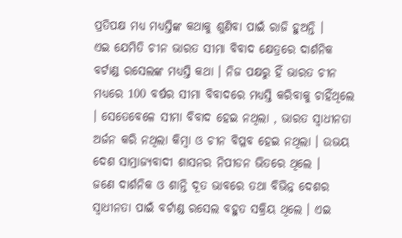ପ୍ରତିପକ୍ଷ ମଧ୍ୟ ମଧ୍ୟସ୍ତିଙ୍କ କଥାକୁ ଶୁଣିବା ପାଇଁ ରାଜି ହୁଅନ୍ତି ।
ଏଇ ଯେମିତି ଚୀନ ଭାରତ ସୀମା ବିବାଦ କ୍ଷେତ୍ରରେ ଦାର୍ଶନିକ ବର୍ଟାଣ୍ଡ ରସେଲଙ୍କ ମଧ୍ୟସ୍ତି କଥା । ନିଜ ପକ୍ଷରୁ ହିଁ ଭାରତ ଚୀନ ମଧ୍ୟରେ 100 ବର୍ଷର ସୀମା ବିବାଦରେ ମଧ୍ୟସ୍ତି କରିବାକୁ ଚାହିଁଥିଲେ । ସେତେବେଳେ ସୀମା ବିବାଦ ହେଇ ନଥିଲା , ଭାରତ ସ୍ଵାଧୀନତା ଅର୍ଜନ କରି ନଥିଲା କିମ୍ବା ଓ ଚୀନ ବିପ୍ଳବ ହେଇ ନଥିଲା । ଉଭୟ ଦେଶ ସାମ୍ରାଜ୍ୟବାଦୀ ଶାସନର ନିପୀଡନ ଭିତରେ ଥିଲେ ।
ଜଣେ ଦାର୍ଶନିକ ଓ ଶାନ୍ତି ଦୂତ ଭାବରେ ତଥା ବିଭିନ୍ନ ଦେଶର ସ୍ୱାଧୀନତା ପାଇଁ ବର୍ଟାଣ୍ଡ ରସେଲ ବହୁତ ସକ୍ରିୟ ଥିଲେ । ଏଇ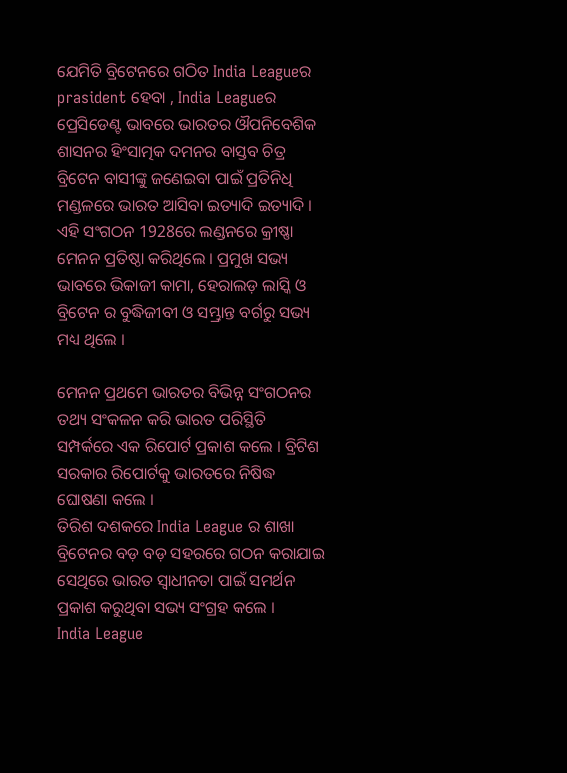ଯେମିତି ବ୍ରିଟେନରେ ଗଠିତ India Leagueର prasident ହେବା , India Leagueର ପ୍ରେସିଡେଣ୍ଟ ଭାବରେ ଭାରତର ଔପନିବେଶିକ ଶାସନର ହିଂସାତ୍ମକ ଦମନର ବାସ୍ତବ ଚିତ୍ର ବ୍ରିଟେନ ବାସୀଙ୍କୁ ଜଣେଇବା ପାଇଁ ପ୍ରତିନିଧି ମଣ୍ଡଳରେ ଭାରତ ଆସିବା ଇତ୍ୟାଦି ଇତ୍ୟାଦି । ଏହି ସଂଗଠନ 1928ରେ ଲଣ୍ଡନରେ କ୍ରୀଷ୍ଣା ମେନନ ପ୍ରତିଷ୍ଠା କରିଥିଲେ । ପ୍ରମୁଖ ସଭ୍ୟ ଭାବରେ ଭିକାଜୀ କାମା, ହେରାଲଡ଼ ଲାସ୍କି ଓ ବ୍ରିଟେନ ର ବୁଦ୍ଧିଜୀବୀ ଓ ସମ୍ଭ୍ରାନ୍ତ ବର୍ଗରୁ ସଭ୍ୟ ମଧ୍ୟ ଥିଲେ ।

ମେନନ ପ୍ରଥମେ ଭାରତର ବିଭିନ୍ନ ସଂଗଠନର ତଥ୍ୟ ସଂକଳନ କରି ଭାରତ ପରିସ୍ଥିତି ସମ୍ପର୍କରେ ଏକ ରିପୋର୍ଟ ପ୍ରକାଶ କଲେ । ବ୍ରିଟିଶ ସରକାର ରିପୋର୍ଟକୁ ଭାରତରେ ନିଷିଦ୍ଧ ଘୋଷଣା କଲେ ।
ତିରିଶ ଦଶକରେ India League ର ଶାଖା ବ୍ରିଟେନର ବଡ଼ ବଡ଼ ସହରରେ ଗଠନ କରାଯାଇ ସେଥିରେ ଭାରତ ସ୍ୱାଧୀନତା ପାଇଁ ସମର୍ଥନ ପ୍ରକାଶ କରୁଥିବା ସଭ୍ୟ ସଂଗ୍ରହ କଲେ ।
India League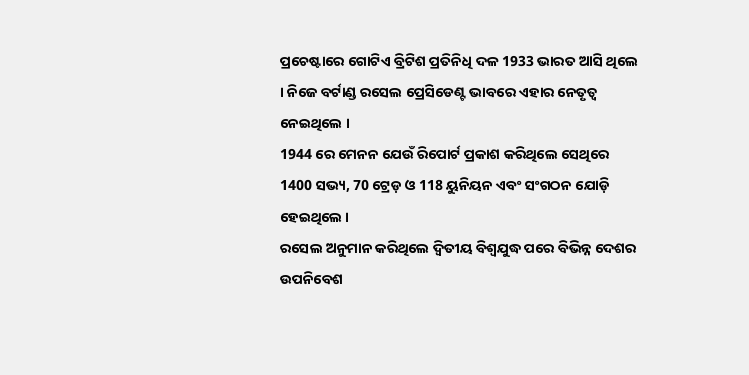ପ୍ରଚେଷ୍ଟାରେ ଗୋଟିଏ ବ୍ରିଟିଶ ପ୍ରତିନିଧି ଦଳ 1933 ଭାରତ ଆସି ଥିଲେ । ନିଜେ ବର୍ଟାଣ୍ଡ ରସେଲ ପ୍ରେସିଡେଣ୍ଟ ଭାବରେ ଏହାର ନେତୃତ୍ୱ ନେଇଥିଲେ ।
1944 ରେ ମେନନ ଯେଉଁ ରିପୋର୍ଟ ପ୍ରକାଶ କରିଥିଲେ ସେଥିରେ 1400 ସଭ୍ୟ, 70 ଟ୍ରେଡ଼ ଓ 118 ୟୁନିୟନ ଏବଂ ସଂଗଠନ ଯୋଡ଼ି ହେଇଥିଲେ ।
ରସେଲ ଅନୁମାନ କରିଥିଲେ ଦ୍ୱିତୀୟ ବିଶ୍ୱଯୁଦ୍ଧ ପରେ ବିଭିନ୍ନ ଦେଶର ଉପନିବେଶ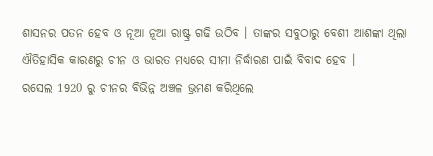ଶାସନର ପତନ ହେବ ଓ ନୂଆ ନୂଆ ରାଷ୍ଟ୍ର ଗଢି ଉଠିବ । ତାଙ୍କର ସବୁଠାରୁ ବେଶୀ ଆଶଙ୍କା ଥିଲା ଐତିହାସିକ କାରଣରୁ ଚୀନ ଓ ଭାରତ ମଧ୍ୟରେ ସୀମା ନିର୍ଦ୍ଧାରଣ ପାଇଁ ବିବାଦ ହେବ ।
ରସେଲ 1920 ରୁ ଚୀନର ବିଭିନ୍ନ ଅଞ୍ଚଳ ଭ୍ରମଣ କରିଥିଲେ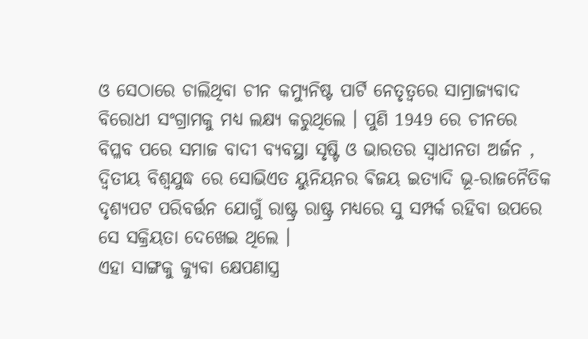ଓ ସେଠାରେ ଚାଲିଥିବା ଚୀନ କମ୍ୟୁନିଷ୍ଟ ପାର୍ଟି ନେତୃତ୍ୱରେ ସାମ୍ରାଜ୍ୟବାଦ ବିରୋଧୀ ସଂଗ୍ରାମକୁ ମଧ୍ୟ ଲକ୍ଷ୍ୟ କରୁଥିଲେ । ପୁଣି 1949 ରେ ଚୀନରେ ବିପ୍ଳବ ପରେ ସମାଜ ବାଦୀ ବ୍ୟବସ୍ଥା ସୃଷ୍ଟି ଓ ଭାରତର ସ୍ୱାଧୀନତା ଅର୍ଜନ , ଦ୍ଵିତୀୟ ବିଶ୍ୱଯୁଦ୍ଧ ରେ ସୋଭିଏତ ୟୁନିୟନର ଵିଜୟ ଇତ୍ୟାଦି ଭୂ-ରାଜନୈତିକ ଦୃଶ୍ୟପଟ ପରିବର୍ତ୍ତନ ଯୋଗୁଁ ରାଷ୍ଟ୍ର ରାଷ୍ଟ୍ର ମଧ୍ୟରେ ସୁ ସମ୍ପର୍କ ରହିବା ଉପରେ ସେ ସକ୍ରିୟତା ଦେଖେଇ ଥିଲେ ।
ଏହା ସାଙ୍ଗକୁ କ୍ୟୁବା କ୍ଷେପଣାସ୍ତ୍ର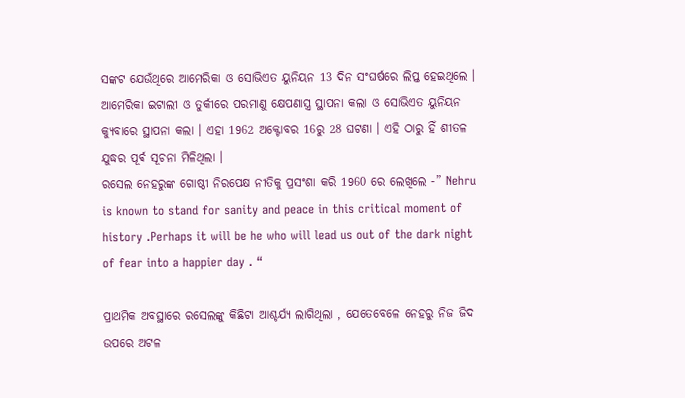ସଙ୍କଟ ଯେଉଁଥିରେ ଆମେରିକା ଓ ସୋଭିଏତ ୟୁନିୟନ 13 ଦିନ ସଂଘର୍ଷରେ ଲିପ୍ତ ହେଇଥିଲେ । ଆମେରିକା ଇଟାଲୀ ଓ ତୁର୍କୀରେ ପରମାଣୁ କ୍ଷେପଣାସ୍ତ୍ର ସ୍ଥାପନା କଲା ଓ ସୋଭିଏତ ୟୁନିୟନ କ୍ୟୁବାରେ ସ୍ଥାପନା କଲା । ଏହା 1962 ଅକ୍ଟୋବର 16ରୁ 28 ଘଟଣା । ଏହି ଠାରୁ ହିଁ ଶୀତଳ ଯୁଦ୍ଧର ପୂର୍ଵ ସୂଚନା ମିଳିଥିଲା ।
ରସେଲ ନେହରୁଙ୍କ ଗୋଷ୍ଠୀ ନିରପେକ୍ଷ ନୀତିକୁ ପ୍ରସଂଶା କରି 1960 ରେ ଲେଖିଲେ -” Nehru is known to stand for sanity and peace in this critical moment of history .Perhaps it will be he who will lead us out of the dark night of fear into a happier day . “

ପ୍ରାଥମିକ ଅବସ୍ଥାରେ ରସେଲଙ୍କୁ କିଛିଟା ଆଶ୍ଚର୍ଯ୍ୟ ଲାଗିଥିଲା , ଯେତେବେଳେ ନେହରୁ ନିଜ ଜିଦ ଉପରେ ଅଟଳ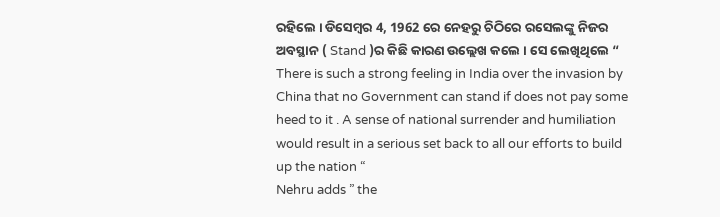ରହିଲେ । ଡିସେମ୍ବର 4, 1962 ରେ ନେହରୁ ଚିଠିରେ ରସେଲଙ୍କୁ ନିଜର ଅବସ୍ଥାନ ( Stand )ର କିଛି କାରଣ ଉଲ୍ଲେଖ କଲେ । ସେ ଲେଖିଥିଲେ “
There is such a strong feeling in India over the invasion by China that no Government can stand if does not pay some heed to it . A sense of national surrender and humiliation would result in a serious set back to all our efforts to build up the nation “
Nehru adds ” the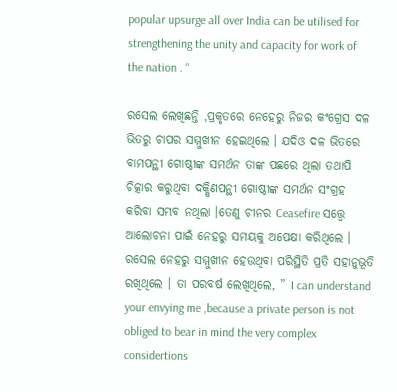popular upsurge all over India can be utilised for strengthening the unity and capacity for work of the nation . “

ରସେଲ ଲେଖିଛନ୍ତି ,ପ୍ରକୃତରେ ନେହେରୁ ନିଜର କଂଗ୍ରେସ ଦଳ ଭିତରୁ ଚାପର ସମ୍ମୁଖୀନ ହେଇଥିଲେ । ଯଦିଓ ଦଳ ଭିତରେ ବାମପନ୍ଥୀ ଗୋଷ୍ଠୀଙ୍କ ସମର୍ଥନ ତାଙ୍କ ପଛରେ ଥିଲା ତଥାପି ଚିତ୍କାର କରୁଥିବା ଦକ୍ଷିଣପନ୍ଥୀ ଗୋଷ୍ଠୀଙ୍କ ସମର୍ଥନ ସଂଗ୍ରହ କରିବା ସମ୍ଭବ ନଥିଲା ।ତେଣୁ ଚୀନର Ceasefire ସତ୍ତ୍ୱେ ଆଲୋଚନା ପାଇଁ ନେହରୁ ସମୟକୁ ଅପେକ୍ଷା କରିଥିଲେ ।
ରସେଲ ନେହରୁ ସମ୍ମୁଖୀନ ହେଉଥିବା ପରିସ୍ଥିତି ପ୍ରତି ସହାନୁଭୂତି ରଖିଥିଲେ । ତା ପରବର୍ଷ ଲେଖିଥିଲେ, ” I can understand your envying me ,because a private person is not obliged to bear in mind the very complex considertions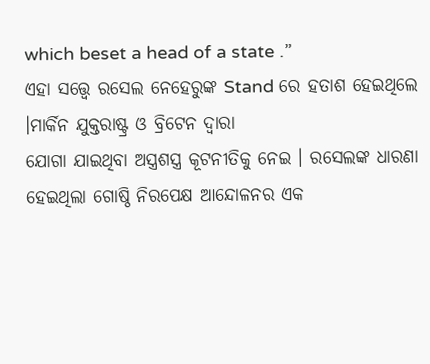which beset a head of a state .”
ଏହା ସତ୍ତ୍ୱେ ରସେଲ ନେହେରୁଙ୍କ Stand ରେ ହତାଶ ହେଇଥିଲେ ।ମାର୍କିନ ଯୁକ୍ତରାଷ୍ଟ୍ର ଓ ବ୍ରିଟେନ ଦ୍ୱାରା
ଯୋଗା ଯାଇଥିବା ଅସ୍ତ୍ରଶସ୍ତ୍ର କୂଟନୀତିକୁ ନେଇ । ରସେଲଙ୍କ ଧାରଣା ହେଇଥିଲା ଗୋଷ୍ଠି ନିରପେକ୍ଷ ଆନ୍ଦୋଳନର ଏକ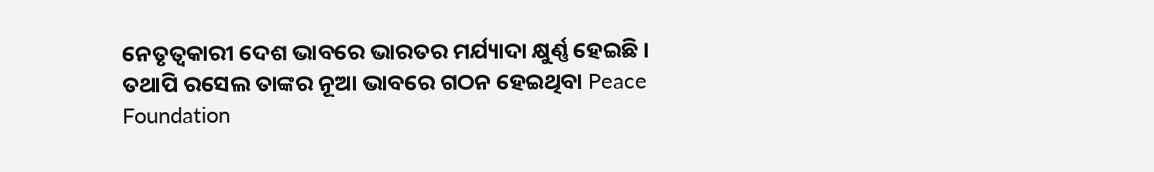ନେତୃତ୍ବକାରୀ ଦେଶ ଭାବରେ ଭାରତର ମର୍ଯ୍ୟାଦା କ୍ଷୁର୍ଣ୍ଣ ହେଇଛି ।
ତଥାପି ରସେଲ ତାଙ୍କର ନୂଆ ଭାବରେ ଗଠନ ହେଇଥିବା Peace Foundation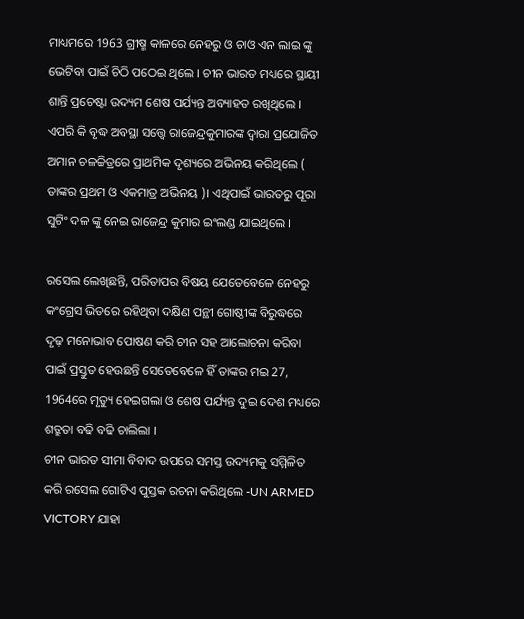ମାଧ୍ୟମରେ 1963 ଗ୍ରୀଷ୍ମ କାଳରେ ନେହରୁ ଓ ଚାଓ ଏନ ଲାଇ ଙ୍କୁ ଭେଟିବା ପାଇଁ ଚିଠି ପଠେଇ ଥିଲେ । ଚୀନ ଭାରତ ମଧ୍ୟରେ ସ୍ଥାୟୀ ଶାନ୍ତି ପ୍ରଚେଷ୍ଟା ଉଦ୍ୟମ ଶେଷ ପର୍ଯ୍ୟନ୍ତ ଅବ୍ୟାହତ ରଖିଥିଲେ । ଏପରି କି ବୃଦ୍ଧ ଅବସ୍ଥା ସତ୍ତ୍ୱେ ରାଜେନ୍ଦ୍ରକୁମାରଙ୍କ ଦ୍ଵାରା ପ୍ରଯୋଜିତ ଅମାନ ଚଳଚ୍ଚିତ୍ରରେ ପ୍ରାଥମିକ ଦୃଶ୍ୟରେ ଅଭିନୟ କରିଥିଲେ ( ତାଙ୍କର ପ୍ରଥମ ଓ ଏକମାତ୍ର ଅଭିନୟ )। ଏଥିପାଇଁ ଭାରତରୁ ପୂରା ସୁଟିଂ ଦଳ ଙ୍କୁ ନେଇ ରାଜେନ୍ଦ୍ର କୁମାର ଇଂଲଣ୍ଡ ଯାଇଥିଲେ ।

ରସେଲ ଲେଖିଛନ୍ତି, ପରିତାପର ବିଷୟ ଯେତେବେଳେ ନେହରୁ କଂଗ୍ରେସ ଭିତରେ ରହିଥିବା ଦକ୍ଷିଣ ପନ୍ଥୀ ଗୋଷ୍ଠୀଙ୍କ ବିରୁଦ୍ଧରେ ଦୃଢ଼ ମନୋଭାବ ପୋଷଣ କରି ଚୀନ ସହ ଆଲୋଚନା କରିବା ପାଇଁ ପ୍ରସ୍ତୁତ ହେଉଛନ୍ତି ସେତେବେଳେ ହିଁ ତାଙ୍କର ମଇ 27, 1964ରେ ମୃତ୍ୟୁ ହେଇଗଲା ଓ ଶେଷ ପର୍ଯ୍ୟନ୍ତ ଦୁଇ ଦେଶ ମଧ୍ୟରେ ଶତ୍ରୁତା ବଢି ବଢି ଚାଲିଲା ।
ଚୀନ ଭାରତ ସୀମା ବିବାଦ ଉପରେ ସମସ୍ତ ଉଦ୍ୟମକୁ ସମ୍ମିଳିତ କରି ରସେଲ ଗୋଟିଏ ପୁସ୍ତକ ରଚନା କରିଥିଲେ -UN ARMED VICTORY ଯାହା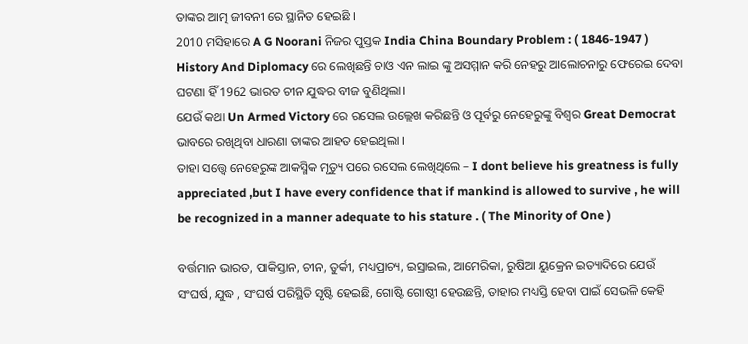ତାଙ୍କର ଆତ୍ମ ଜୀବନୀ ରେ ସ୍ଥାନିତ ହେଇଛି ।
2010 ମସିହାରେ A G Noorani ନିଜର ପୁସ୍ତକ India China Boundary Problem : ( 1846-1947 ) History And Diplomacy ରେ ଲେଖିଛନ୍ତି ଚାଓ ଏନ ଲାଇ ଙ୍କୁ ଅସମ୍ମାନ କରି ନେହରୁ ଆଲୋଚନାରୁ ଫେରେଇ ଦେବା ଘଟଣା ହିଁ 1962 ଭାରତ ଚୀନ ଯୁଦ୍ଧର ବୀଜ ବୁଣିଥିଲା।
ଯେଉଁ କଥା Un Armed Victory ରେ ରସେଲ ଉଲ୍ଲେଖ କରିଛନ୍ତି ଓ ପୂର୍ବରୁ ନେହେରୁଙ୍କୁ ବିଶ୍ୱର Great Democrat ଭାବରେ ରଖିଥିବା ଧାରଣା ତାଙ୍କର ଆହତ ହେଇଥିଲା ।
ତାହା ସତ୍ତ୍ୱେ ନେହେରୁଙ୍କ ଆକସ୍ମିକ ମୃତ୍ୟୁ ପରେ ରସେଲ ଲେଖିଥିଲେ – I dont believe his greatness is fully appreciated ,but I have every confidence that if mankind is allowed to survive , he will be recognized in a manner adequate to his stature . ( The Minority of One )

ବର୍ତ୍ତମାନ ଭାରତ, ପାକିସ୍ତାନ, ଚୀନ, ତୁର୍କୀ, ମଧ୍ୟପ୍ରାଚ୍ୟ, ଇସ୍ରାଇଲ, ଆମେରିକା, ରୁଷିଆ ୟୁକ୍ରେନ ଇତ୍ୟାଦିରେ ଯେଉଁ ସଂଘର୍ଷ, ଯୁଦ୍ଧ , ସଂଘର୍ଷ ପରିସ୍ଥିତି ସୃଷ୍ଟି ହେଇଛି, ଗୋଷ୍ଟି ଗୋଷ୍ଠୀ ହେଉଛନ୍ତି, ତାହାର ମଧ୍ୟସ୍ତି ହେବା ପାଇଁ ସେଭଳି କେହି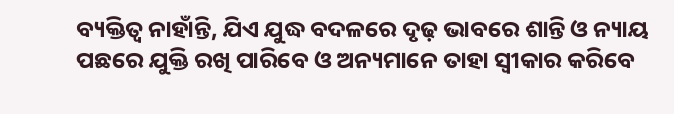ବ୍ୟକ୍ତିତ୍ୱ ନାହାଁନ୍ତି, ଯିଏ ଯୁଦ୍ଧ ବଦଳରେ ଦୃଢ଼ ଭାବରେ ଶାନ୍ତି ଓ ନ୍ୟାୟ ପଛରେ ଯୁକ୍ତି ରଖି ପାରିବେ ଓ ଅନ୍ୟମାନେ ତାହା ସ୍ୱୀକାର କରିବେ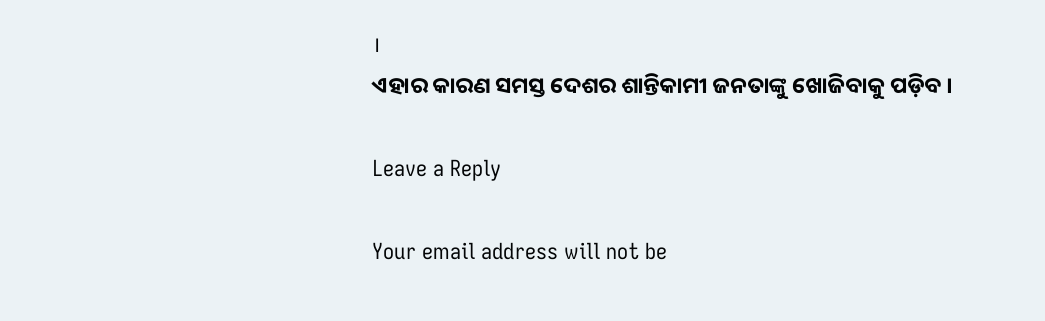।
ଏହାର କାରଣ ସମସ୍ତ ଦେଶର ଶାନ୍ତିକାମୀ ଜନତାଙ୍କୁ ଖୋଜିବାକୁ ପଡ଼ିବ ।

Leave a Reply

Your email address will not be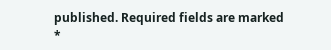published. Required fields are marked *